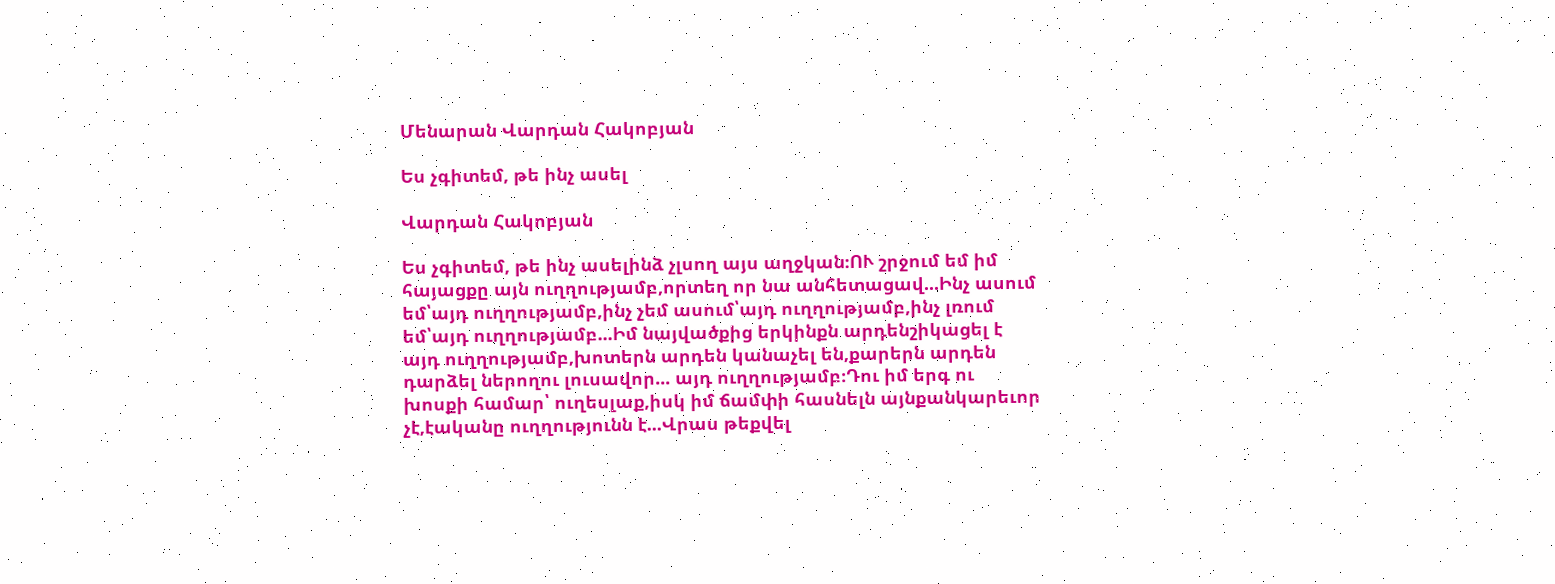Մենարան Վարդան Հակոբյան

Ես չգիտեմ, թե ինչ ասել

Վարդան Հակոբյան

Ես չգիտեմ, թե ինչ ասելինձ չլսող այս աղջկան։ՈՒ շրջում եմ իմ հայացքը այն ուղղությամբ,որտեղ որ նա անհետացավ...Ինչ ասում եմ՝այդ ուղղությամբ,ինչ չեմ ասում՝այդ ուղղությամբ,ինչ լռում եմ՝այդ ուղղությամբ...Իմ նայվածքից երկինքն արդենշիկացել է այդ ուղղությամբ,խոտերն արդեն կանաչել են,քարերն արդեն դարձել ներողու լուսավոր... այդ ուղղությամբ։Դու իմ երգ ու խոսքի համար՝ ուղեսլաք,իսկ իմ ճամփի հասնելն այնքանկարեւոր չէ,էականը ուղղությունն է...Վրաս թեքվել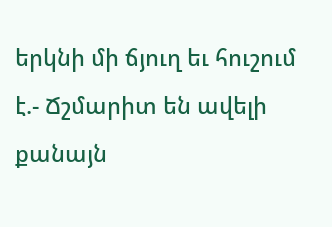երկնի մի ճյուղ եւ հուշում է.- Ճշմարիտ են ավելի քանայն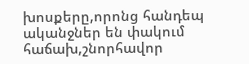խոսքերը,որոնց հանդեպ ականջներ են փակում հաճախ,շնորհավոր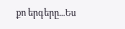քո երգերը...Ես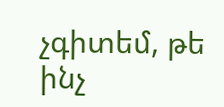չգիտեմ, թե ինչ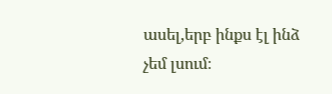ասել,երբ ինքս էլ ինձ չեմ լսում։